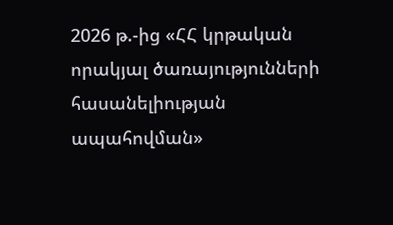2026 թ.-ից «ՀՀ կրթական որակյալ ծառայությունների հասանելիության ապահովման»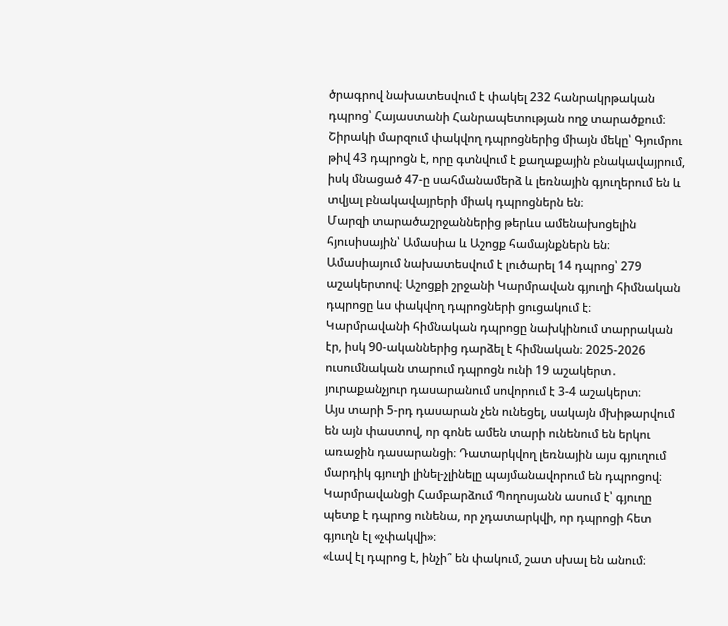ծրագրով նախատեսվում է փակել 232 հանրակրթական դպրոց՝ Հայաստանի Հանրապետության ողջ տարածքում։
Շիրակի մարզում փակվող դպրոցներից միայն մեկը՝ Գյումրու թիվ 43 դպրոցն է, որը գտնվում է քաղաքային բնակավայրում, իսկ մնացած 47-ը սահմանամերձ և լեռնային գյուղերում են և տվյալ բնակավայրերի միակ դպրոցներն են։
Մարզի տարածաշրջաններից թերևս ամենախոցելին հյուսիսային՝ Ամասիա և Աշոցք համայնքներն են։ Ամասիայում նախատեսվում է լուծարել 14 դպրոց՝ 279 աշակերտով։ Աշոցքի շրջանի Կարմրավան գյուղի հիմնական դպրոցը ևս փակվող դպրոցների ցուցակում է։
Կարմրավանի հիմնական դպրոցը նախկինում տարրական էր, իսկ 90-ականներից դարձել է հիմնական։ 2025-2026 ուսումնական տարում դպրոցն ունի 19 աշակերտ․ յուրաքանչյուր դասարանում սովորում է 3-4 աշակերտ։
Այս տարի 5-րդ դասարան չեն ունեցել, սակայն մխիթարվում են այն փաստով, որ գոնե ամեն տարի ունենում են երկու առաջին դասարանցի։ Դատարկվող լեռնային այս գյուղում մարդիկ գյուղի լինել-չլինելը պայմանավորում են դպրոցով։ Կարմրավանցի Համբարձում Պողոսյանն ասում է՝ գյուղը պետք է դպրոց ունենա, որ չդատարկվի, որ դպրոցի հետ գյուղն էլ «չփակվի»։
«Լավ էլ դպրոց է, ինչի՞ են փակում, շատ սխալ են անում։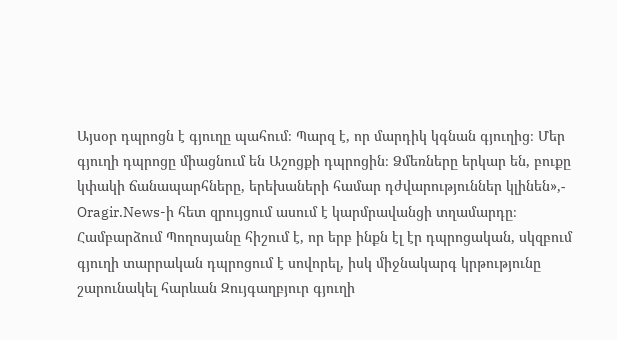Այսօր դպրոցն է գյուղը պահում։ Պարզ է, որ մարդիկ կգնան գյուղից։ Մեր գյուղի դպրոցը միացնում են Աշոցքի դպրոցին։ Ձմեռները երկար են, բուքը կփակի ճանապարհները, երեխաների համար դժվարություններ կլինեն»,-
Oragir.News-ի հետ զրույցում ասում է կարմրավանցի տղամարդը։
Համբարձում Պողոսյանը հիշում է, որ երբ ինքն էլ էր դպրոցական, սկզբում գյուղի տարրական դպրոցում է սովորել, իսկ միջնակարգ կրթությունը շարունակել հարևան Զույգաղբյուր գյուղի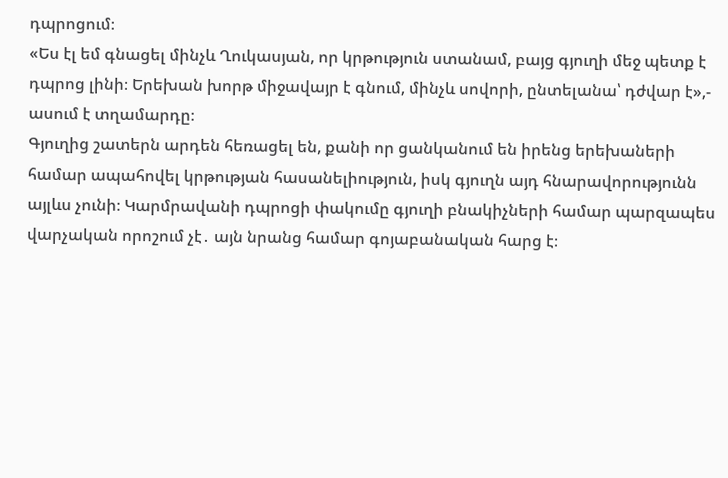դպրոցում։
«Ես էլ եմ գնացել մինչև Ղուկասյան, որ կրթություն ստանամ, բայց գյուղի մեջ պետք է դպրոց լինի։ Երեխան խորթ միջավայր է գնում, մինչև սովորի, ընտելանա՝ դժվար է»,- ասում է տղամարդը։
Գյուղից շատերն արդեն հեռացել են, քանի որ ցանկանում են իրենց երեխաների համար ապահովել կրթության հասանելիություն, իսկ գյուղն այդ հնարավորությունն այլևս չունի։ Կարմրավանի դպրոցի փակումը գյուղի բնակիչների համար պարզապես վարչական որոշում չէ․ այն նրանց համար գոյաբանական հարց է։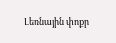Լեռնային փոքր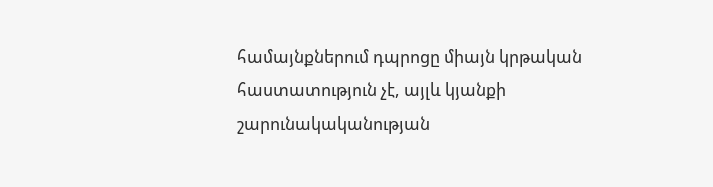համայնքներում դպրոցը միայն կրթական հաստատություն չէ, այլև կյանքի շարունակականության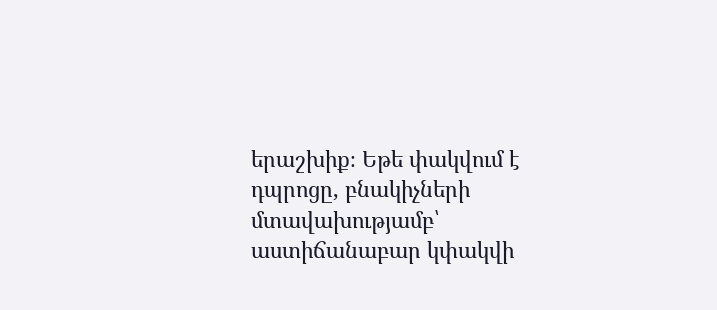երաշխիք։ Եթե փակվում է դպրոցը, բնակիչների մտավախությամբ՝ աստիճանաբար կփակվի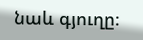նաև գյուղը։